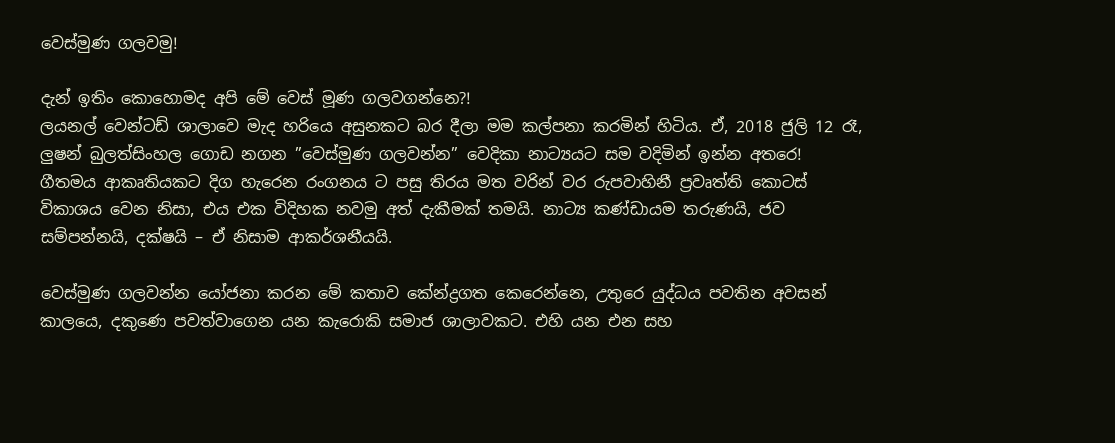වෙස්මුණ ගලවමු!

දැන් ඉතිං කොහොමද අපි මේ වෙස් මූණ ගලවගන්නෙ?!
ලයනල් වෙන්ටඩ් ශාලාවෙ මැද හරියෙ අසුනකට බර දීලා මම කල්පනා කරමින් හිටිය. ඒ, 2018 ජුලි 12 රෑ, ලුෂන් බුලත්සිංහල ගොඩ නගන ”වෙස්මුණ ගලවන්න” වෙදිකා නාට්‍යයට සම වදිමින් ඉන්න අතරෙ!
ගීතමය ආකෘතියකට දිග හැරෙන රංගනය ට පසු තිරය මත වරින් වර රුපවාහිනී ප්‍රවෘත්ති කොටස් විකාශය වෙන නිසා, එය එක විදිහක නවමු අත් දැකීමක් තමයි. නාට්‍ය කණ්ඩායම තරුණයි, ජව සම්පන්නයි, දක්ෂයි – ඒ නිසාම ආකර්ශනීයයි.

වෙස්මුණ ගලවන්න යෝජනා කරන මේ කතාව කේන්ද්‍රගත කෙරෙන්නෙ, උතුරෙ යුද්ධය පවතින අවසන් කාලයෙ, දකුණෙ පවත්වාගෙන යන කැරොකි සමාජ ශාලාවකට. එහි යන එන සහ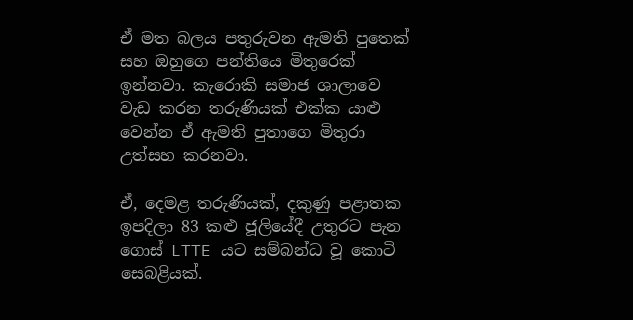ඒ මත බලය පතුරුවන ඇමති පුතෙක් සහ ඔහුගෙ පන්තියෙ මිතුරෙක් ඉන්නවා. කැරොකි සමාජ ශාලාවෙ වැඩ කරන තරුණියක් එක්ක යාළු වෙන්න ඒ ඇමති පුතාගෙ මිතුරා උත්සහ කරනවා.

ඒ, දෙමළ තරුණියක්, දකුණු පළාතක ඉපදිලා 83 කළු ජූලියේදී උතුරට පැන ගොස් LTTE යට සම්බන්ධ වූ කොටි සෙබළියක්.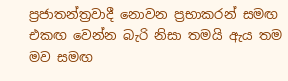ප්‍රජාතන්ත්‍රවාදී නොවන ප්‍රභාකරන් සමඟ එකඟ වෙන්න බැරි නිසා තමයි ඇය තම මව සමඟ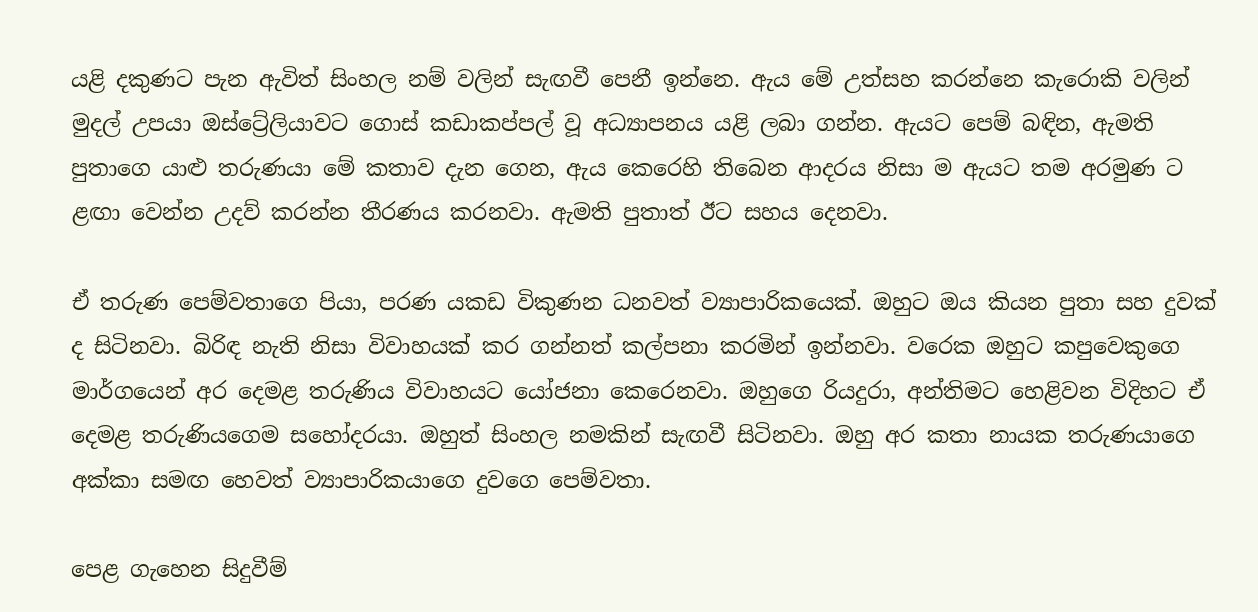යළි දකුණට පැන ඇවිත් සිංහල නම් වලින් සැඟවී පෙනී ඉන්නෙ. ඇය මේ උත්සහ කරන්නෙ කැරොකි වලින් මුදල් උපයා ඔස්ට්‍රේලියාවට ගොස් කඩාකප්පල් වූ අධ්‍යාපනය යළි ලබා ගන්න. ඇයට පෙම් බඳින, ඇමති පුතාගෙ යාළු තරුණයා මේ කතාව දැන ගෙන, ඇය කෙරෙහි තිබෙන ආදරය නිසා ම ඇයට තම අරමුණ ට ළඟා වෙන්න උදව් කරන්න තීරණය කරනවා. ඇමති පුතාත් ඊට සහය දෙනවා.

ඒ තරුණ පෙම්වතාගෙ පියා, පරණ යකඩ විකුණන ධනවත් ව්‍යාපාරිකයෙක්. ඔහුට ඔය කියන පුතා සහ දුවක් ද සිටිනවා. බිරිඳ නැති නිසා විවාහයක් කර ගන්නත් කල්පනා කරමින් ඉන්නවා. වරෙක ඔහුට කපුවෙකුගෙ මාර්ගයෙන් අර දෙමළ තරුණිය විවාහයට යෝජනා කෙරෙනවා. ඔහුගෙ රියදුරා, අන්තිමට හෙළිවන විදිහට ඒ දෙමළ තරුණියගෙම සහෝදරයා. ඔහුත් සිංහල නමකින් සැඟවී සිටිනවා. ඔහු අර කතා නායක තරුණයාගෙ අක්කා සමඟ හෙවත් ව්‍යාපාරිකයාගෙ දුවගෙ පෙම්වතා.

පෙළ ගැහෙන සිදුවීම්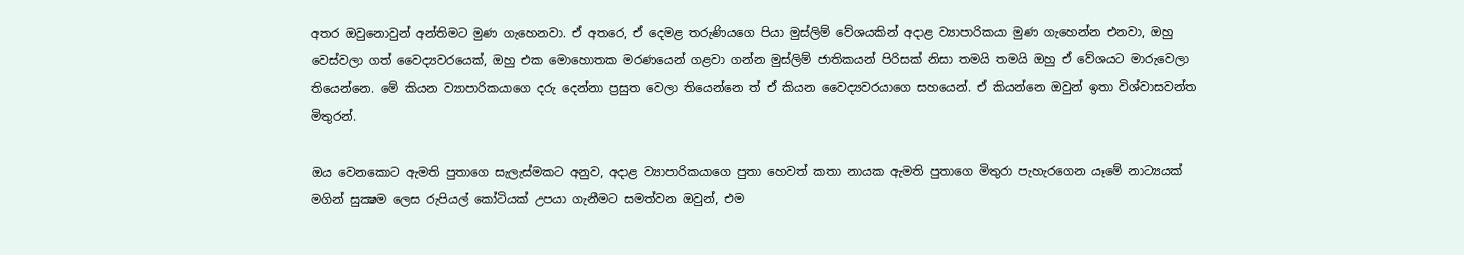අතර ඔවුනොවුන් අන්තිමට මුණ ගැහෙනවා. ඒ අතරෙ, ඒ දෙමළ තරුණියගෙ පියා මුස්ලිම් වේශයකින් අදාළ ව්‍යාපාරිකයා මුණ ගැහෙන්න එනවා, ඔහු වෙස්වලා ගත් වෛද්‍යවරයෙක්, ඔහු එක මොහොතක මරණයෙන් ගළවා ගන්න මුස්ලිම් ජාතිකයන් පිරිසක් නිසා තමයි තමයි ඔහු ඒ වේශයට මාරුවෙලා තියෙන්නෙ. මේ කියන ව්‍යාපාරිකයාගෙ දරු දෙන්නා ප්‍රසුත වෙලා තියෙන්නෙ ත් ඒ කියන වෛද්‍යවරයාගෙ සහයෙන්. ඒ කියන්නෙ ඔවුන් ඉතා විශ්වාසවන්ත මිතුරන්.

ඔය වෙනකොට ඇමති පුතාගෙ සැලැස්මකට අනුව, අදාළ ව්‍යාපාරිකයාගෙ පුතා හෙවත් කතා නායක ඇමති පුතාගෙ මිතුරා පැහැරගෙන යෑමේ නාට්‍යයක් මගින් සුක්‍ෂම ලෙස රුපියල් කෝටියක් උපයා ගැනීමට සමත්වන ඔවුන්, එම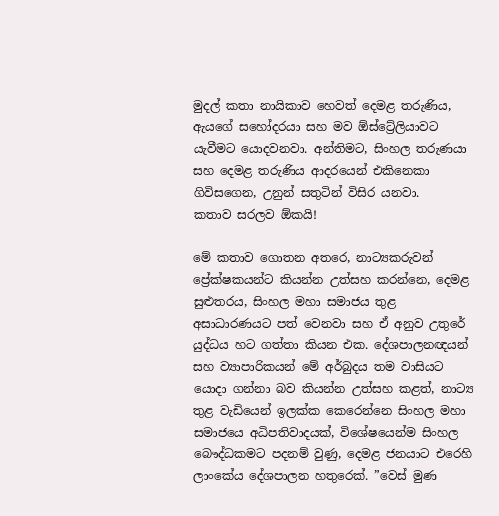මුදල් කතා නායිකාව හෙවත් දෙමළ තරුණිය, ඇයගේ සහෝදරයා සහ මව ඕස්ට්‍රේලියාවට යැවීමට යොදවනවා. අන්තිමට, සිංහල තරුණයා සහ දෙමළ තරුණිය ආදරයෙන් එකිනෙකා ගිවිසගෙන, උනුන් සතුටින් විසිර යනවා.
කතාව සරලව ඕකයි!

මේ කතාව ගොතන අතරෙ, නාට්‍යකරුවන් ප්‍රේක්ෂකයන්ට කියන්න උත්සහ කරන්නෙ, දෙමළ සුළුතරය, සිංහල මහා සමාජය තුළ අසාධාරණයට පත් වෙනවා සහ ඒ අනුව උතුරේ යුද්ධය හට ගත්තා කියන එක. දේශපාලනඥයන් සහ ව්‍යාපාරිකයන් මේ අර්බුදය තම වාසියට යොදා ගන්නා බව කියන්න උත්සහ කළත්, නාට්‍ය තුළ වැඩියෙන් ඉලක්ක කෙරෙන්නෙ සිංහල මහා සමාජයෙ අධිපතිවාදයක්, විශේෂයෙන්ම සිංහල බෞද්ධකමට පදනම් වුණු, දෙමළ ජනයාට එරෙහි ලාංකේය දේශපාලන හතුරෙක්. ”වෙස් මුණ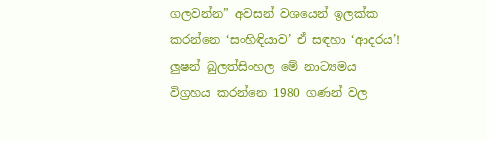ගලවන්න” අවසන් වශයෙන් ඉලක්ක කරන්නෙ ‘සංහිඳියාව’ ඒ සඳහා ‘ආදරය’!
ලුෂන් බුලත්සිංහල මේ නාට්‍යමය විග්‍රහය කරන්නෙ 1980 ගණන් වල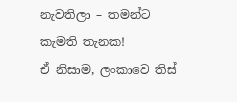නැවතිලා – තමන්ට කැමති තැනක!
ඒ නිසාම, ලංකාවෙ තිස්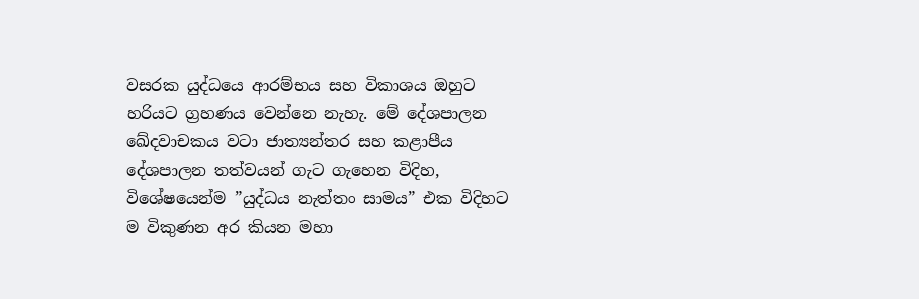වසරක යුද්ධයෙ ආරම්භය සහ විකාශය ඔහුට හරියට ග්‍රහණය වෙන්නෙ නැහැ. මේ දේශපාලන ඛේදවාචකය වටා ජාත්‍යන්තර සහ කළාපීය දේශපාලන තත්වයන් ගැට ගැහෙන විදිහ, විශේෂයෙන්ම ”යුද්ධය නැත්තං සාමය” එක විදිහට ම විකුණන අර කියන මහා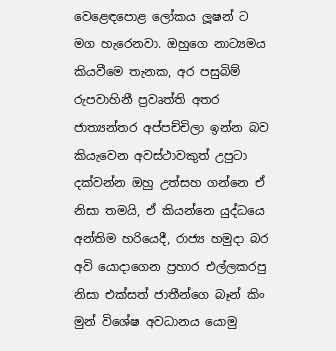වෙළෙඳපොළ ලෝකය ලූෂන් ට මග හැරෙනවා. ඔහුගෙ නාට්‍යමය කියවීමෙ තැනක, අර පසුබිම් රුපවාහිනී ප්‍රවෘත්ති අතර ජාත්‍යන්තර අප්පච්චිලා ඉන්න බව කියැවෙන අවස්ථාවකුත් උපුටා දක්වන්න ඔහු උත්සහ ගන්නෙ ඒ නිසා තමයි, ඒ කියන්නෙ යුද්ධයෙ අන්තිම හරියෙදී, රාජ්‍ය හමුදා බර අවි යොදාගෙන ප්‍රහාර එල්ලකරපු නිසා එක්සත් ජාතීන්ගෙ බෑන් කිං මුන් විශේෂ අවධානය යොමු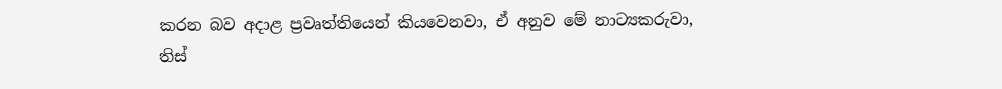කරන බව අදාළ ප්‍රවෘත්තියෙන් කියවෙනවා, ඒ අනුව මේ නාට්‍යකරුවා, තිස්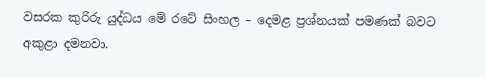වසරක කුරිරු යුද්ධය මේ රටේ සිංහල – දෙමළ ප්‍රශ්නයක් පමණක් බවට අකුළා දමනවා.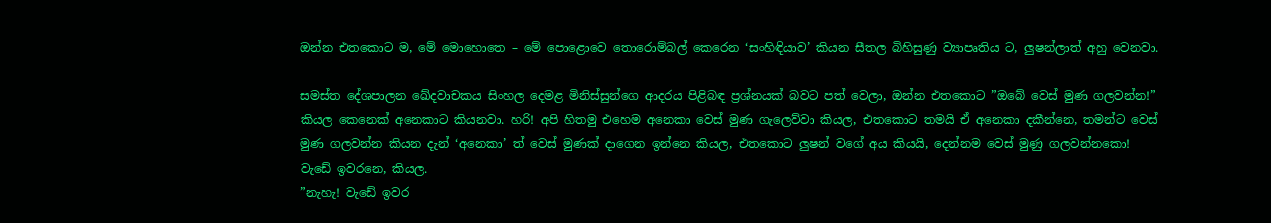ඔන්න එතකොට ම, මේ මොහොතෙ – මේ පොළොවෙ තොරොම්බල් කෙරෙන ‘සංහිඳියාව’ කියන සීතල බිහිසුණු ව්‍යාපෘතිය ට, ලුෂන්ලාත් අහු වෙනවා.

සමස්ත දේශපාලන ඛේදවාචකය සිංහල දෙමළ මිනිස්සුන්ගෙ ආදරය පිළිබඳ ප්‍රශ්නයක් බවට පත් වෙලා, ඔන්න එතකොට ”ඔබේ වෙස් මුණ ගලවන්න!” කියල කෙනෙක් අනෙකාට කියනවා. හරි! අපි හිතමු එහෙම අනෙකා වෙස් මුණ ගැලෙව්වා කියල, එතකොට තමයි ඒ අනෙකා දකීන්නෙ, තමන්ට වෙස් මුණ ගලවන්න කියන දැන් ‘අනෙකා’ ත් වෙස් මුණක් දාගෙන ඉන්නෙ කියල, එතකොට ලුෂන් වගේ අය කියයි, දෙන්නම වෙස් මුණු ගලවන්නකො! වැඩේ ඉවරනෙ, කියල.
”නැහැ! වැඩේ ඉවර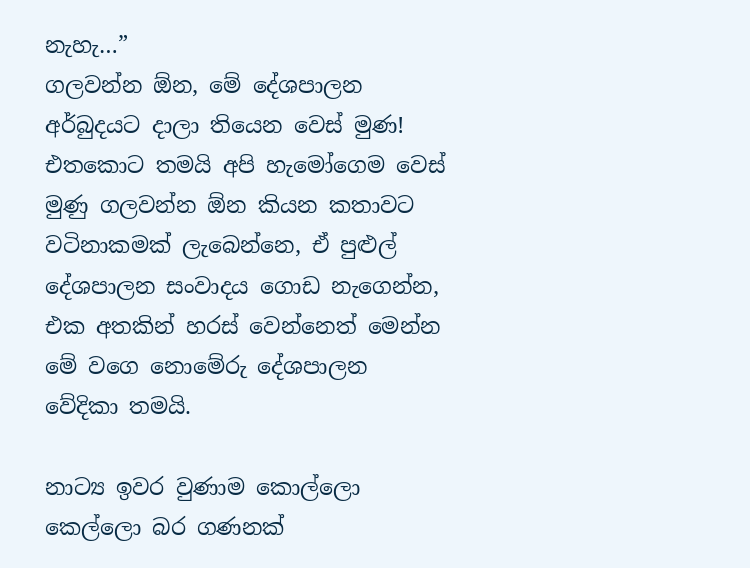නැහැ…”
ගලවන්න ඕන, මේ දේශපාලන අර්බුදයට දාලා තියෙන වෙස් මුණ! එතකොට තමයි අපි හැමෝගෙම වෙස් මුණු ගලවන්න ඕන කියන කතාවට වටිනාකමක් ලැබෙන්නෙ, ඒ පුළුල් දේශපාලන සංවාදය ගොඩ නැගෙන්න, එක අතකින් හරස් වෙන්නෙත් මෙන්න මේ වගෙ නොමේරු දේශපාලන වේදිකා තමයි.

නාට්‍ය ඉවර වුණාම කොල්ලො කෙල්ලො බර ගණනක්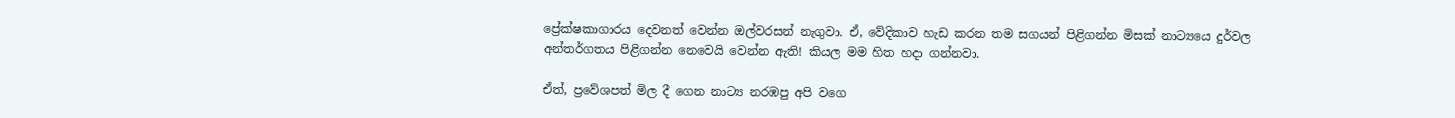ප්‍රේක්ෂකාගාරය දෙවනත් වෙන්න ඔල්වරසන් නැගුවා. ඒ, වේදිකාව හැඩ කරන තම සගයන් පිළිගන්න මිසක් නාට්‍යයෙ දුර්වල අන්තර්ගතය පිළිගන්න නෙවෙයි වෙන්න ඇති! කියල මම හිත හදා ගන්නවා.

ඒත්, ප්‍රවේශපත් මිල දී ගෙන නාට්‍ය නරඹපු අපි වගෙ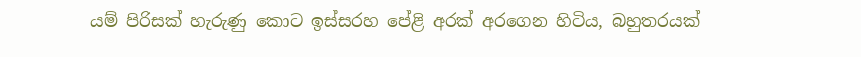යම් පිරිසක් හැරුණු කොට ඉස්සරහ පේළි අරක් අරගෙන හිටිය, බහුතරයක්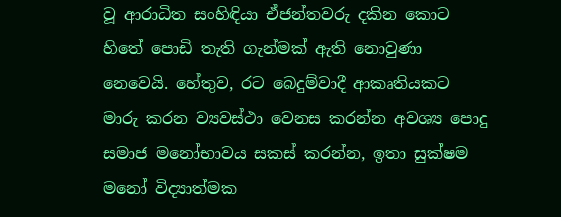වූ ආරාධිත සංහිඳියා ඒජන්තවරු දකින කොට හිතේ පොඩි තැති ගැන්මක් ඇති නොවුණා නෙවෙයි. හේතුව, රට බෙදුම්වාදී ආකෘතියකට මාරු කරන ව්‍යවස්ථා වෙනස කරන්න අවශ්‍ය පොදු සමාජ මනෝභාවය සකස් කරන්න, ඉතා සුක්ෂම මනෝ විද්‍යාත්මක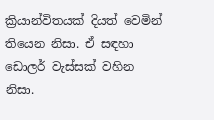ක්‍රියාන්විතයක් දියත් වෙමින් තියෙන නිසා. ඒ සඳහා ඩොලර් වැස්සක් වහින නිසා.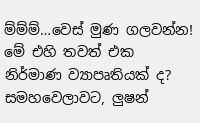ම්ම්ම්…වෙස් මුණ ගලවන්න! මේ එහි තවත් එක නිර්මාණ ව්‍යාපෘතියක් ද?
සමහවෙලාවට, ලුෂන්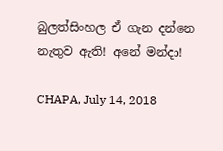බුලත්සිංහල ඒ ගැන දන්නෙ නැතුව ඇති! අනේ මන්දා!

CHAPA, July 14, 2018